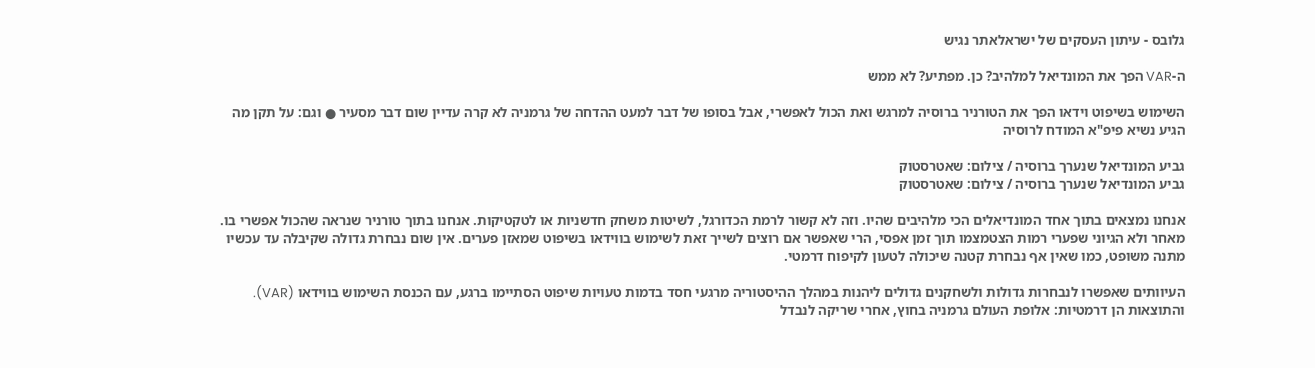גלובס - עיתון העסקים של ישראלאתר נגיש

ה-VAR הפך את המונדיאל למלהיב? כן. מפתיע? לא ממש

השימוש בשיפוט וידאו הפך את הטורניר ברוסיה למרגש ואת הכול לאפשרי, אבל בסופו של דבר למעט ההדחה של גרמניה לא קרה עדיין שום דבר מסעיר ● וגם: על תקן מה הגיע נשיא פיפ"א המודח לרוסיה

גביע המונדיאל שנערך ברוסיה / צילום: שאטרסטוק
גביע המונדיאל שנערך ברוסיה / צילום: שאטרסטוק

אנחנו נמצאים בתוך אחד המונדיאלים הכי מלהיבים שהיו. וזה לא קשור לרמת הכדורגל, לשיטות משחק חדשניות או לטקטיקות. אנחנו בתוך טורניר שנראה שהכול אפשרי בו. מאחר ולא הגיוני שפערי רמות הצטמצמו תוך זמן אפסי, הרי שאפשר אם רוצים לשייך זאת לשימוש בווידאו בשיפוט שמאזן פערים. אין שום נבחרת גדולה שקיבלה עד עכשיו מתנה משופט, כמו שאין אף נבחרת קטנה שיכולה לטעון לקיפוח דרמטי.

העיוותים שאפשרו לנבחרות גדולות ולשחקנים גדולים ליהנות במהלך ההיסטוריה מרגעי חסד בדמות טעויות שיפוט הסתיימו ברגע, עם הכנסת השימוש בווידאו (VAR). והתוצאות הן דרמטיות: אלופת העולם גרמניה בחוץ, אחרי שריקה לנבדל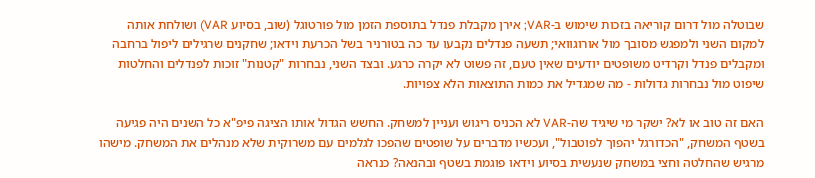שבוטלה מול דרום קוריאה בזכות שימוש ב-VAR; אירן מקבלת פנדל בתוספת הזמן מול פורטוגל (שוב, בסיוע VAR) ושולחת אותה למקום השני ולמפגש מסובך מול אורוגוואי; תשעה פנדלים נקבעו עד כה בטורניר בשל הכרעת וידאו; שחקנים שרגילים ליפול ברחבה ומקבלים פנדל וקרדיט משופטים יודעים שאין טעם, זה פשוט לא יקרה כרגע. ובצד השני, נבחרות "קטנות" זוכות לפנדלים והחלטות שיפוט מול נבחרות גדולות - מה שמגדיל את כמות התוצאות הלא צפויות.

האם זה טוב או לא? ישקר מי שיגיד שה-VAR לא הכניס ריגוש ועניין למשחק. החשש הגדול אותו הציגה פיפ"א כל השנים היה פגיעה בשטף המשחק, "הכדורגל יהפוך לפוטבול", ועכשיו מדברים על שופטים שהפכו לגלמים עם משרוקית שלא מנהלים את המשחק. מישהו מרגיש שהחלטה וחצי במשחק שנעשית בסיוע וידאו פוגמת בשטף ובהנאה? כנראה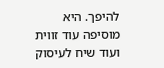להיפך. היא מוסיפה עוד זווית ועוד שיח לעיסוק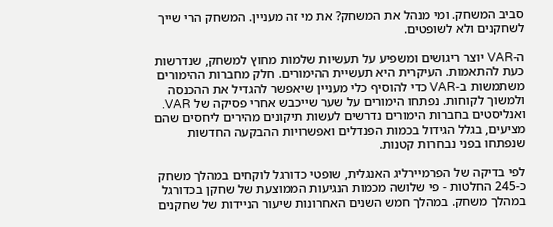סביב המשחק. ומי מנהל את המשחק? את מי זה מעניין. המשחק הרי שייך לשחקנים ולא לשופטים.

ה-VAR יוצר ריגושים ומשפיע על תעשיות שלמות מחוץ למשחק, שנדרשות כעת להתאמות. העיקרית היא תעשיית ההימורים. חלק מחברות ההימורים משתמשות ב-VAR כדי להוסיף כלי מעניין שיאפשר להגדיל את ההכנסה ולמשוך לקוחות. נפתחו הימורים על שער שייכבש אחרי פסיקה של VAR. ואנליסטים בחברות הימורים נדרשים לעשות תיקונים מהירים ליחסים שהם מציעים, בגלל הגידול בכמות הפנדלים ואפשרויות ההבקעה החדשות שנפתחו בפני נבחרות קטנות.

לפי בדיקה של הפרמיירליג האנגלית, שופטי כדורגל לוקחים במהלך משחק כ-245 החלטות - פי שלושה מכמות הנגיעות הממוצעת של שחקן בכדורגל במהלך משחק. במהלך חמש השנים האחרונות שיעור הניידות של שחקנים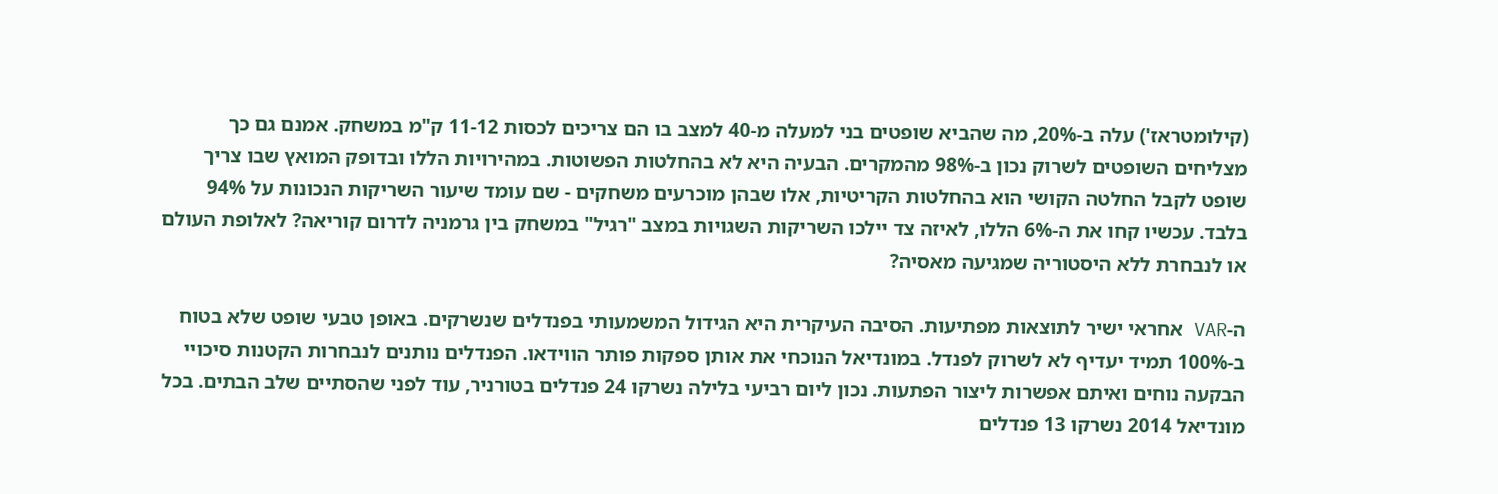(קילומטראז') עלה ב-20%, מה שהביא שופטים בני למעלה מ-40 למצב בו הם צריכים לכסות 11-12 ק"מ במשחק. אמנם גם כך מצליחים השופטים לשרוק נכון ב-98% מהמקרים. הבעיה היא לא בהחלטות הפשוטות. במהירויות הללו ובדופק המואץ שבו צריך שופט לקבל החלטה הקושי הוא בהחלטות הקריטיות, אלו שבהן מוכרעים משחקים - שם עומד שיעור השריקות הנכונות על 94% בלבד. עכשיו קחו את ה-6% הללו, לאיזה צד יילכו השריקות השגויות במצב "רגיל" במשחק בין גרמניה לדרום קוריאה? לאלופת העולם או לנבחרת ללא היסטוריה שמגיעה מאסיה?

ה-VAR אחראי ישיר לתוצאות מפתיעות. הסיבה העיקרית היא הגידול המשמעותי בפנדלים שנשרקים. באופן טבעי שופט שלא בטוח ב-100% תמיד יעדיף לא לשרוק לפנדל. במונדיאל הנוכחי את אותן ספקות פותר הווידאו. הפנדלים נותנים לנבחרות הקטנות סיכויי הבקעה נוחים ואיתם אפשרות ליצור הפתעות. נכון ליום רביעי בלילה נשרקו 24 פנדלים בטורניר, עוד לפני שהסתיים שלב הבתים. בכל מונדיאל 2014 נשרקו 13 פנדלים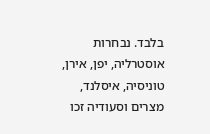בלבד. נבחרות אוסטרליה, יפן, אירן, טוניסיה, איסלנד, מצרים וסעודיה זכו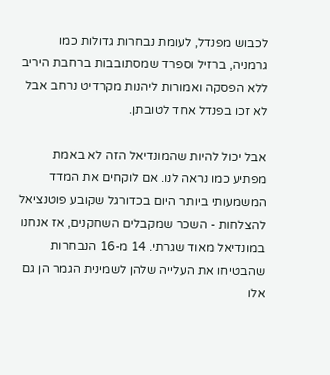לכבוש מפנדל, לעומת נבחרות גדולות כמו גרמניה, ברזיל וספרד שמסתובבות ברחבת היריב ללא הפסקה ואמורות ליהנות מקרדיט נרחב אבל לא זכו בפנדל אחד לטובתן.

אבל יכול להיות שהמונדיאל הזה לא באמת מפתיע כמו נראה לנו. אם לוקחים את המדד המשמעותי ביותר היום בכדורגל שקובע פוטנציאל להצלחות - השכר שמקבלים השחקנים, אז אנחנו במונדיאל מאוד שגרתי. 14 מ-16 הנבחרות שהבטיחו את העלייה שלהן לשמינית הגמר הן גם אלו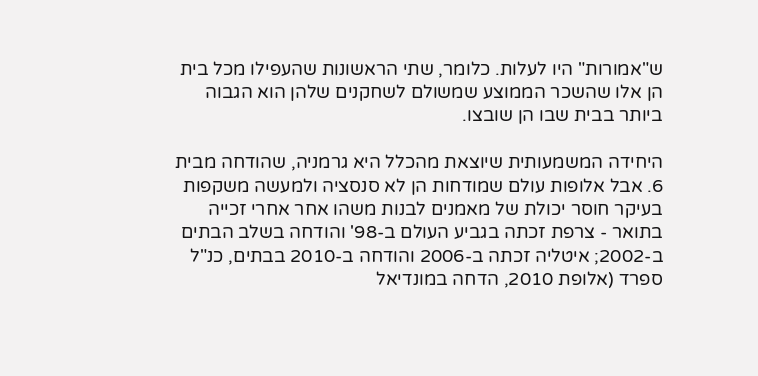ש"אמורות" היו לעלות. כלומר, שתי הראשונות שהעפילו מכל בית הן אלו שהשכר הממוצע שמשולם לשחקנים שלהן הוא הגבוה ביותר בבית שבו הן שובצו.

היחידה המשמעותית שיוצאת מהכלל היא גרמניה, שהודחה מבית 6. אבל אלופות עולם שמודחות הן לא סנסציה ולמעשה משקפות בעיקר חוסר יכולת של מאמנים לבנות משהו אחר אחרי זכייה בתואר - צרפת זכתה בגביע העולם ב-98' והודחה בשלב הבתים ב-2002; איטליה זכתה ב-2006 והודחה ב-2010 בבתים, כנ"ל ספרד (אלופת 2010, הדחה במונדיאל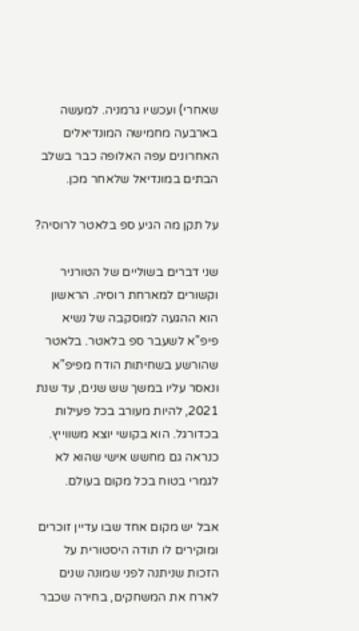שאחרי) ועכשיו גרמניה. למעשה בארבעה מחמישה המונדיאלים האחרונים עפה האלופה כבר בשלב הבתים במונדיאל שלאחר מכן.

על תקן מה הגיע ספ בלאטר לרוסיה?

שני דברים בשוליים של הטורניר וקשורים למארחת רוסיה. הראשון הוא ההגעה למוסקבה של נשיא פיפ"א לשעבר ספ בלאטר. בלאטר שהורשע בשחיתות הודח מפיפ"א ונאסר עליו במשך שש שנים, עד שנת 2021, להיות מעורב בכל פעילות בכדורגל. הוא בקושי יוצא משווייץ. כנראה גם מחשש אישי שהוא לא לגמרי בטוח בכל מקום בעולם.

אבל יש מקום אחד שבו עדיין זוכרים ומוקירים לו תודה היסטורית על הזכות שניתנה לפני שמונה שנים לארח את המשחקים, בחירה שכבר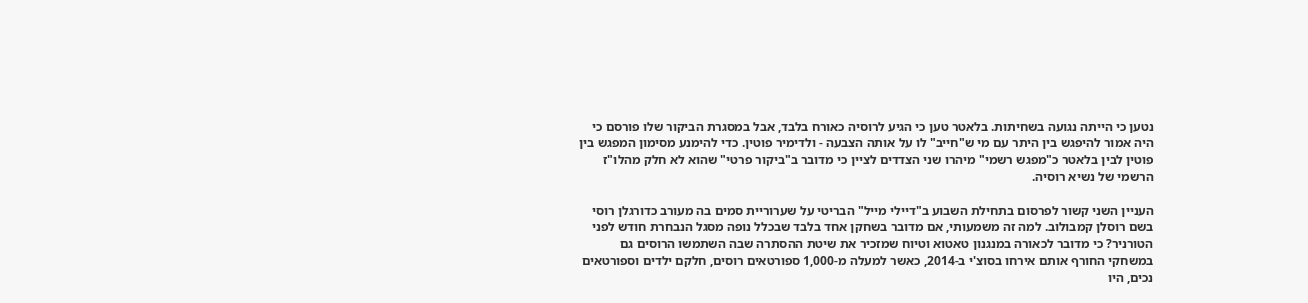נטען כי הייתה נגועה בשחיתות. בלאטר טען כי הגיע לרוסיה כאורח בלבד, אבל במסגרת הביקור שלו פורסם כי היה אמור להיפגש בין היתר עם מי ש"חייב" לו על אותה הצבעה - ולדימיר פוטין. כדי להימנע מסימון המפגש בין פוטין לבין בלאטר כ"מפגש רשמי" מיהרו שני הצדדים לציין כי מדובר ב"ביקור פרטי" שהוא לא חלק מהלו"ז הרשמי של נשיא רוסיה.

העניין השני קשור לפרסום בתחילת השבוע ב"דיילי מייל" הבריטי על שערוריית סמים בה מעורב כדורגלן רוסי בשם רוסלן קמבולוב. למה זה משמעותי, אם מדובר בשחקן אחד בלבד שבכלל נופה מסגל הנבחרת חודש לפני הטורניר? כי מדובר לכאורה במנגנון טאטוא וטיוח שמזכיר את שיטת ההסתרה שבה השתמשו הרוסים גם במשחקי החורף אותם אירחו בסוצ'י ב-2014, כאשר למעלה מ-1,000 ספורטאים רוסים, חלקם ילדים וספורטאים נכים, היו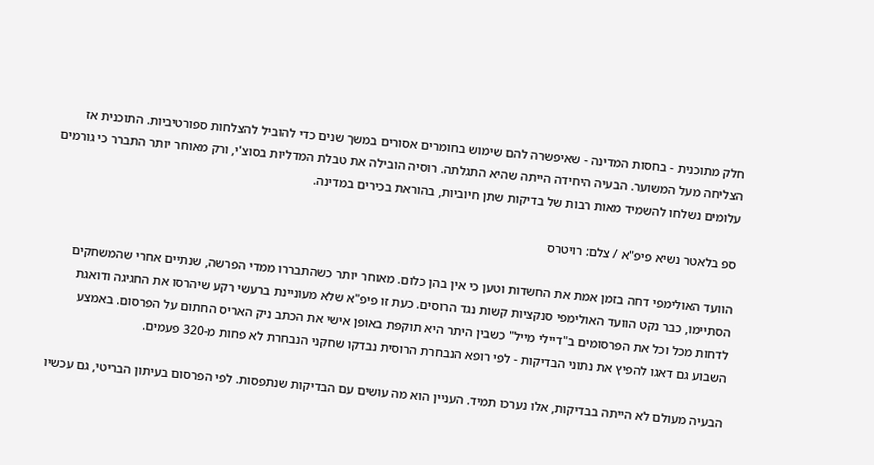חלק מתוכנית - בחסות המדינה - שאיפשרה להם שימוש בחומרים אסורים במשך שנים כדי להוביל להצלחות ספורטיביות. התוכנית אז הצליחה מעל המשוער. הבעיה היחידה הייתה שהיא התגלתה. רוסיה הובילה את טבלת המדליות בסוצ'י, ורק מאוחר יותר התברר כי גורמים עלומים נשלחו להשמיד מאות רבות של בדיקות שתן חיוביות, בהוראת בכירים במדינה.

ספ בלאטר נשיא פיפ"א / צלם: רויטרס

הוועד האולימפי דחה בזמן אמת את החשדות וטען כי אין בהן כלום. מאוחר יותר כשהתבררו ממדי הפרשה, שנתיים אחרי שהמשחקים הסתיימו, כבר נקט הוועד האולימפי סנקציות קשות נגד הרוסים. כעת זו פיפ"א שלא מעוניינת ברעשי רקע שיהרסו את החגיגה ודואגת לדחות מכל וכל את הפרסומים ב"דיילי מייל" כשבין היתר היא תוקפת באופן אישי את הכתב ניק האריס החתום על הפרסום. באמצע השבוע גם דאגו להפיץ את נתוני הבדיקות - לפי רופא הנבחרת הרוסית נבדקו שחקני הנבחרת לא פחות מ-320 פעמים.

הבעיה מעולם לא הייתה בבדיקות, אלו נערכו תמיד. העניין הוא מה עושים עם הבדיקות שנתפסות. לפי הפרסום בעיתון הבריטי, גם עכשיו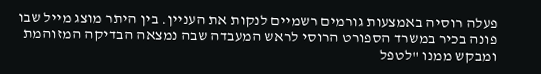פעלה רוסיה באמצעות גורמים רשמיים לנקות את העניין. בין היתר מוצג מייל שבו פונה בכיר במשרד הספורט הרוסי לראש המעבדה שבה נמצאה הבדיקה המזוהמת ומבקש ממנו "לטפל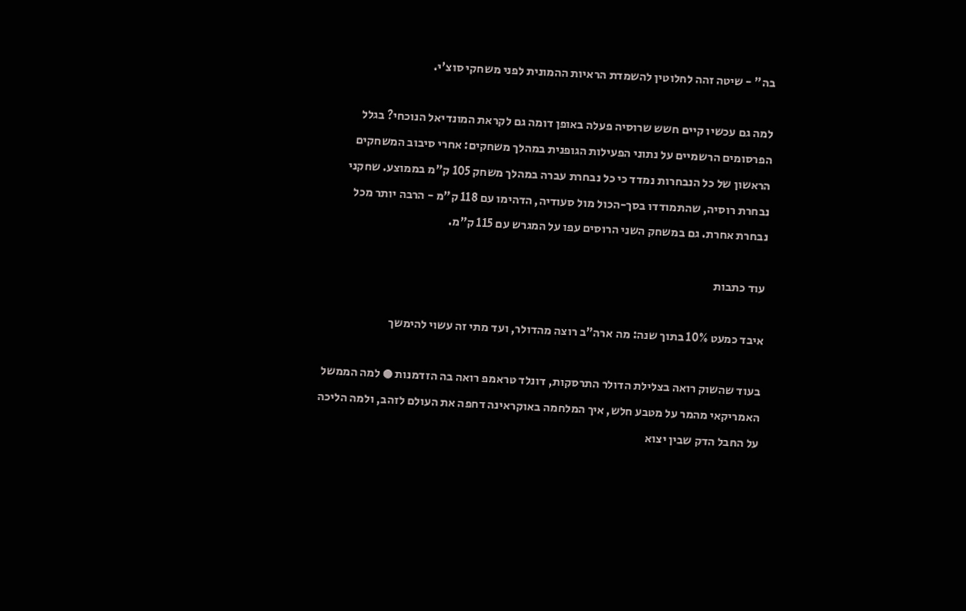בה" - שיטה זהה לחלוטין להשמדת הראיות ההמונית לפני משחקי סוצ'י.

למה גם עכשיו קיים חשש שרוסיה פעלה באופן דומה גם לקראת המונדיאל הנוכחי? בגלל הפרסומים הרשמיים על נתוני הפעילות הגופנית במהלך משחקים: אחרי סיבוב המשחקים הראשון של כל הנבחרות נמדד כי כל נבחרת עברה במהלך משחק 105 ק"מ בממוצע. שחקני נבחרת רוסיה, שהתמודדו בסך-הכול מול סעודיה, הדהימו עם 118 ק"מ - הרבה יותר מכל נבחרת אחרת. גם במשחק השני הרוסים עפו על המגרש עם 115 ק"מ.

עוד כתבות

איבד כמעט 10% בתוך שנה: מה ארה"ב רוצה מהדולר, ועד מתי זה עשוי להימשך

בעוד שהשוק רואה בצלילת הדולר התרסקות, דונלד טראמפ רואה בה הזדמנות ● למה הממשל האמריקאי מהמר על מטבע חלש, איך המלחמה באוקראינה דחפה את העולם לזהב, ולמה הליכה על החבל הדק שבין יצוא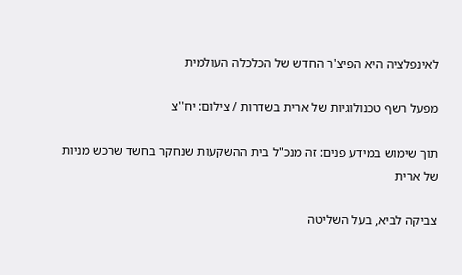לאינפלציה היא הפיצ'ר החדש של הכלכלה העולמית

מפעל רשף טכנולוגיות של ארית בשדרות / צילום: יח''צ

תוך שימוש במידע פנים: זה מנכ"ל בית ההשקעות שנחקר בחשד שרכש מניות של ארית

צביקה לביא, בעל השליטה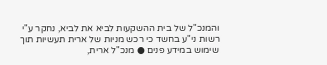והמנכ"ל של בית ההשקעות לביא את לביא, נחקר ע"י רשות ני"ע בחשד כי רכש מניות של ארית תעשיות תוך שימוש במידע פנים ● מנכ"ל ארית,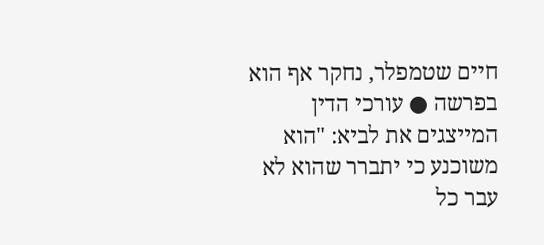חיים שטמפלר, נחקר אף הוא בפרשה ● עורכי הדין המייצגים את לביא: "הוא משוכנע כי יתברר שהוא לא עבר כל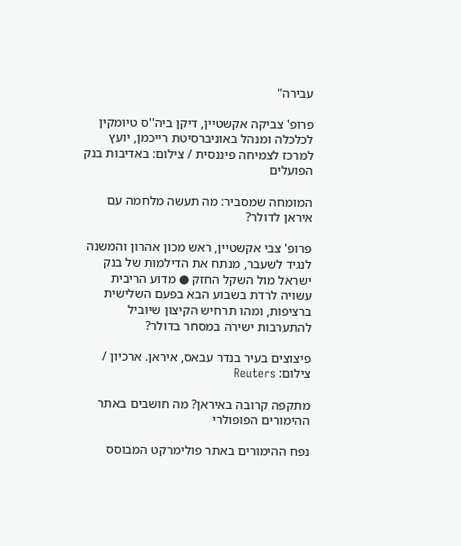עבירה"

פרופ' צביקה אקשטיין, דיקן ביה''ס טיומקין לכלכלה ומנהל באוניברסיטת רייכמן, יועץ למרכז לצמיחה פיננסית / צילום: באדיבות בנק הפועלים

המומחה שמסביר: מה תעשה מלחמה עם איראן לדולר?

פרופ' צבי אקשטיין, ראש מכון אהרון והמשנה לנגיד לשעבר, מנתח את הדילמות של בנק ישראל מול השקל החזק ● מדוע הריבית עשויה לרדת בשבוע הבא בפעם השלישית ברציפות, ומהו תרחיש הקיצון שיוביל להתערבות ישירה במסחר בדולר?

פיצוצים בעיר בנדר עבאס, איראן. ארכיון / צילום: Reuters

מתקפה קרובה באיראן? מה חושבים באתר ההימורים הפופולרי

נפח ההימורים באתר פולימרקט המבוסס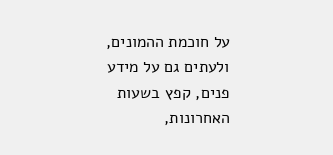על חוכמת ההמונים, ולעתים גם על מידע פנים, קפץ בשעות האחרונות,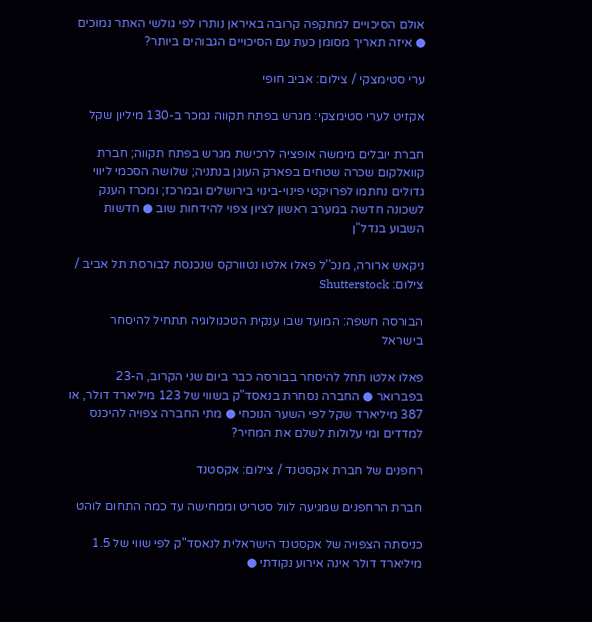אולם הסיכויים למתקפה קרובה באיראן נותרו לפי גולשי האתר נמוכים ● איזה תאריך מסומן כעת עם הסיכויים הגבוהים ביותר?

ערי סטימצקי / צילום: אביב חופי

אקזיט לערי סטימצקי: מגרש בפתח תקווה נמכר ב-130 מיליון שקל

חברת יובלים מימשה אופציה לרכישת מגרש בפתח תקווה; חברת קוואלקום שכרה שטחים בפארק העוגן בנתניה; שלושה הסכמי ליווי גדולים נחתמו לפרויקטי פינוי-בינוי בירושלים ובמרכז; ומכרז הענק לשכונה חדשה במערב ראשון לציון צפוי להידחות שוב ● חדשות השבוע בנדל"ן

ניקאש ארורה, מנכ''ל פאלו אלטו נטוורקס שנכנסת לבורסת תל אביב / צילום: Shutterstock

הבורסה חשפה: המועד שבו ענקית הטכנולוגיה תתחיל להיסחר בישראל

פאלו אלטו תחל להיסחר בבורסה כבר ביום שני הקרוב, ה-23 בפברואר ● החברה נסחרת בנאסד"ק בשווי של 123 מיליארד דולר, או 387 מיליארד שקל לפי השער הנוכחי ● מתי החברה צפויה להיכנס למדדים ומי עלולות לשלם את המחיר?

רחפנים של חברת אקסטנד / צילום: אקסטנד

חברת הרחפנים שמגיעה לוול סטריט וממחישה עד כמה התחום לוהט

כניסתה הצפויה של אקסטנד הישראלית לנאסד"ק לפי שווי של 1.5 מיליארד דולר אינה אירוע נקודתי ●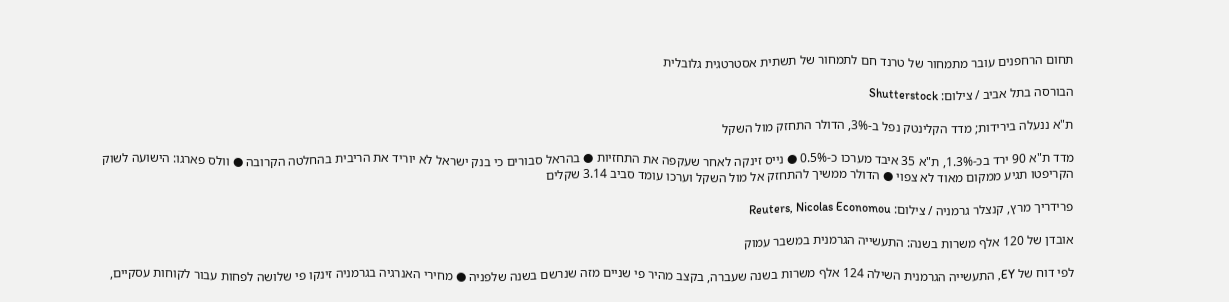תחום הרחפנים עובר מתמחור של טרנד חם לתמחור של תשתית אסטרטגית גלובלית

הבורסה בתל אביב / צילום: Shutterstock

ת"א ננעלה בירידות; מדד הקלינטק נפל ב-3%, הדולר התחזק מול השקל

מדד ת"א 90 ירד בכ-1.3%, ת"א 35 איבד מערכו כ-0.5% ● נייס זינקה לאחר שעקפה את התחזיות ● בהראל סבורים כי בנק ישראל לא יוריד את הריבית בהחלטה הקרובה ● וולס פארגו: הישועה לשוק הקריפטו תגיע ממקום מאוד לא צפוי ● הדולר ממשיך להתחזק אל מול השקל וערכו עומד סביב 3.14 שקלים

פרידריך מרץ, קנצלר גרמניה / צילום: Reuters, Nicolas Economou

אובדן של 120 אלף משרות בשנה: התעשייה הגרמנית במשבר עמוק

לפי דוח של EY, התעשייה הגרמנית השילה 124 אלף משרות בשנה שעברה, בקצב מהיר פי שניים מזה שנרשם בשנה שלפניה ● מחירי האנרגיה בגרמניה זינקו פי שלושה לפחות עבור לקוחות עסקיים,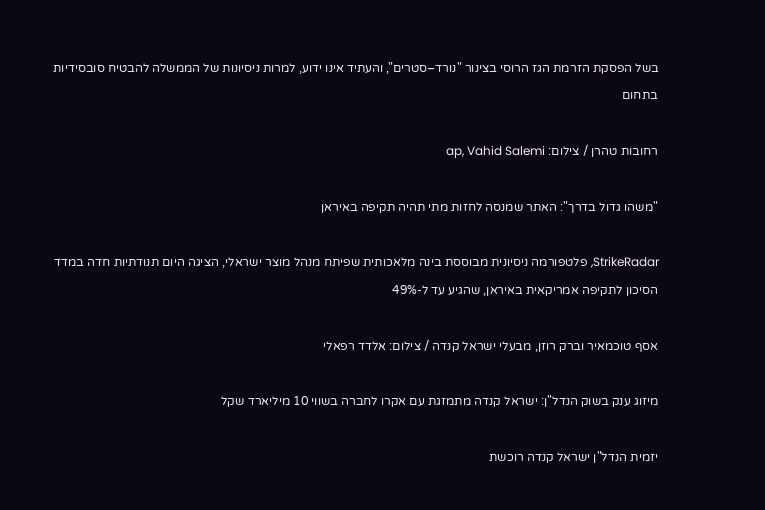בשל הפסקת הזרמת הגז הרוסי בצינור "נורד–סטרים", והעתיד אינו ידוע, למרות ניסיונות של הממשלה להבטיח סובסידיות בתחום

רחובות טהרן / צילום: ap, Vahid Salemi

"משהו גדול בדרך": האתר שמנסה לחזות מתי תהיה תקיפה באיראן

StrikeRadar, פלטפורמה ניסיונית מבוססת בינה מלאכותית שפיתח מנהל מוצר ישראלי, הציגה היום תנודתיות חדה במדד הסיכון לתקיפה אמריקאית באיראן, שהגיע עד ל-49%

אסף טוכמאיר וברק רוזן, מבעלי ישראל קנדה / צילום: אלדד רפאלי

מיזוג ענק בשוק הנדל"ן: ישראל קנדה מתמזגת עם אקרו לחברה בשווי 10 מיליארד שקל

יזמית הנדל"ן ישראל קנדה רוכשת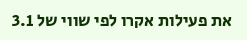את פעילות אקרו לפי שווי של 3.1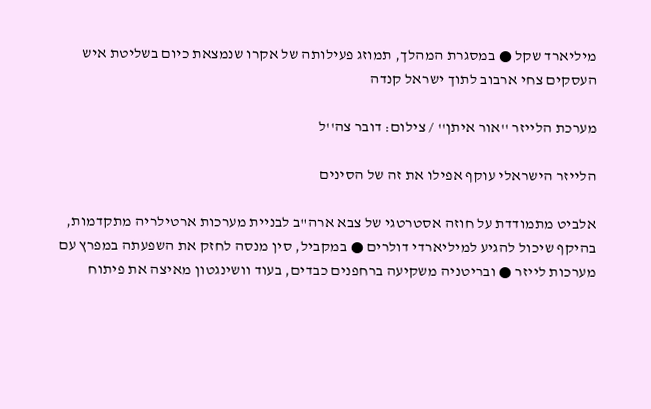מיליארד שקל ● במסגרת המהלך, תמוזג פעילותה של אקרו שנמצאת כיום בשליטת איש העסקים צחי ארבוב לתוך ישראל קנדה

מערכת הלייזר ''אור איתן'' / צילום: דובר צה''ל

הלייזר הישראלי עוקף אפילו את זה של הסינים

אלביט מתמודדת על חוזה אסטרטגי של צבא ארה"ב לבניית מערכות ארטילריה מתקדמות, בהיקף שיכול להגיע למיליארדי דולרים ● במקביל, סין מנסה לחזק את השפעתה במפרץ עם מערכות לייזר ● ובריטניה משקיעה ברחפנים כבדים, בעוד וושינגטון מאיצה את פיתוח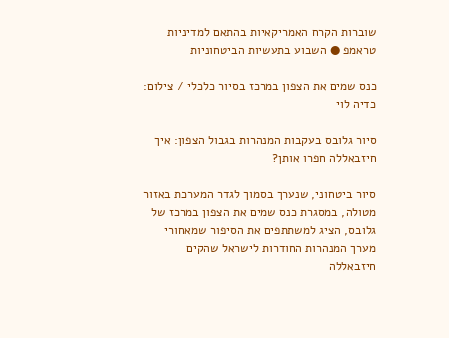שוברות הקרח האמריקאיות בהתאם למדיניות טראמפ ● השבוע בתעשיות הביטחוניות

כנס שמים את הצפון במרכז בסיור כלכלי / צילום: כדיה לוי

סיור גלובס בעקבות המנהרות בגבול הצפון: איך חיזבאללה חפרו אותן?

סיור ביטחוני, שנערך בסמוך לגדר המערכת באזור מטולה, במסגרת כנס שמים את הצפון במרכז של גלובס, הציג למשתתפים את הסיפור שמאחורי מערך המנהרות החודרות לישראל שהקים חיזבאללה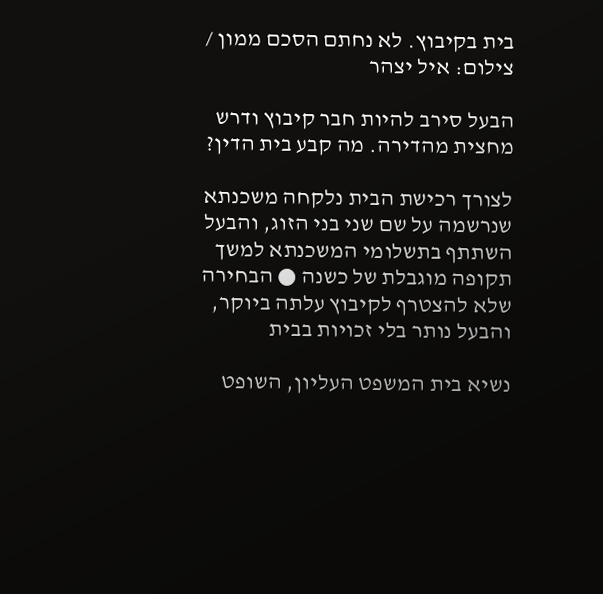בית בקיבוץ. לא נחתם הסכם ממון / צילום: איל יצהר

הבעל סירב להיות חבר קיבוץ ודרש מחצית מהדירה. מה קבע בית הדין?

לצורך רכישת הבית נלקחה משכנתא שנרשמה על שם שני בני הזוג, והבעל השתתף בתשלומי המשכנתא למשך תקופה מוגבלת של כשנה ● הבחירה שלא להצטרף לקיבוץ עלתה ביוקר, והבעל נותר בלי זכויות בבית

נשיא בית המשפט העליון, השופט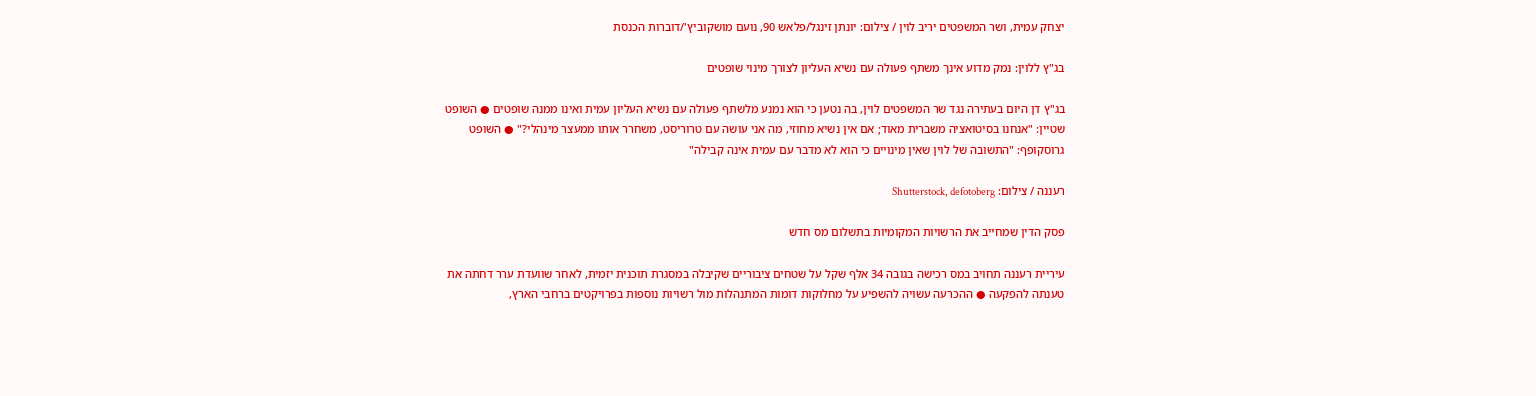יצחק עמית, ושר המשפטים יריב לוין / צילום: יונתן זינגל/פלאש 90, נועם מושקוביץ'/דוברות הכנסת

בג"ץ ללוין: נמק מדוע אינך משתף פעולה עם נשיא העליון לצורך מינוי שופטים

בג"ץ דן היום בעתירה נגד שר המשפטים לוין, בה נטען כי הוא נמנע מלשתף פעולה עם נשיא העליון עמית ואינו ממנה שופטים ● השופט שטיין: "אנחנו בסיטואציה משברית מאוד; אם אין נשיא מחוזי, מה אני עושה עם טרוריסט, משחרר אותו ממעצר מינהלי?" ● השופט גרוסקופף: "התשובה של לוין שאין מינויים כי הוא לא מדבר עם עמית אינה קבילה"

רעננה / צילום: Shutterstock, defotoberg

פסק הדין שמחייב את הרשויות המקומיות בתשלום מס חדש

עיריית רעננה תחויב במס רכישה בגובה 34 אלף שקל על שטחים ציבוריים שקיבלה במסגרת תוכנית יזמית, לאחר שוועדת ערר דחתה את טענתה להפקעה ● ההכרעה עשויה להשפיע על מחלוקות דומות המתנהלות מול רשויות נוספות בפרויקטים ברחבי הארץ,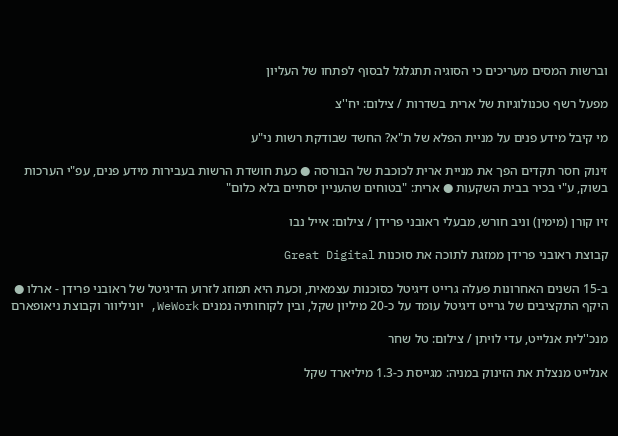וברשות המסים מעריכים כי הסוגיה תתגלגל לבסוף לפתחו של העליון

מפעל רשף טכנולוגיות של ארית בשדרות / צילום: יח''צ

מי קיבל מידע פנים על מניית הפלא של ת"א? החשד שבודקת רשות ני"ע

זינוק חסר תקדים הפך את מניית ארית לכוכבת של הבורסה ● כעת חושדת הרשות בעבירות מידע פנים, עפ"י הערכות בשוק, ע"י בכיר בבית השקעות ● ארית: "בטוחים שהעניין יסתיים בלא כלום"

זיו קורן (מימין) וניב חורש, מבעלי ראובני פרידן / צילום: אייל נבו

קבוצת ראובני פרידן ממזגת לתוכה את סוכנות Great Digital

ב-15 השנים האחרונות פעלה גרייט דיגיטל כסוכנות עצמאית, וכעת היא תמוזג לזרוע הדיגיטל של ראובני פרידן - ארלו ● היקף התקציבים של גרייט דיגיטל עומד על כ-20 מיליון שקל, ובין לקוחותיה נמנים WeWork, יוניליוור וקבוצת ניאופארם

מנכ''לית אנלייט, עדי לויתן / צילום: טל שחר

אנלייט מנצלת את הזינוק במניה: מגייסת כ-1.3 מיליארד שקל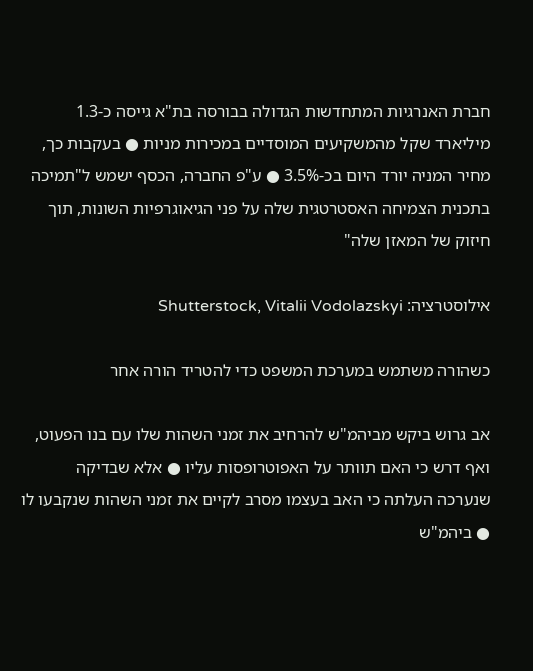חברת האנרגיות המתחדשות הגדולה בבורסה בת"א גייסה כ-1.3 מיליארד שקל מהמשקיעים המוסדיים במכירות מניות ● בעקבות כך, מחיר המניה יורד היום בכ-3.5% ● ע"פ החברה, הכסף ישמש ל"תמיכה בתכנית הצמיחה האסטרטגית שלה על פני הגיאוגרפיות השונות, תוך חיזוק של המאזן שלה"

אילוסטרציה: Shutterstock, Vitalii Vodolazskyi

כשהורה משתמש במערכת המשפט כדי להטריד הורה אחר

אב גרוש ביקש מביהמ"ש להרחיב את זמני השהות שלו עם בנו הפעוט, ואף דרש כי האם תוותר על האפוטרופסות עליו ● אלא שבדיקה שנערכה העלתה כי האב בעצמו מסרב לקיים את זמני השהות שנקבעו לו ● ביהמ"ש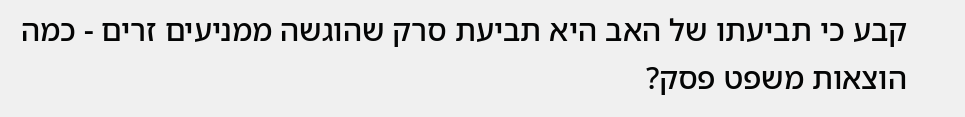קבע כי תביעתו של האב היא תביעת סרק שהוגשה ממניעים זרים - כמה הוצאות משפט פסק?